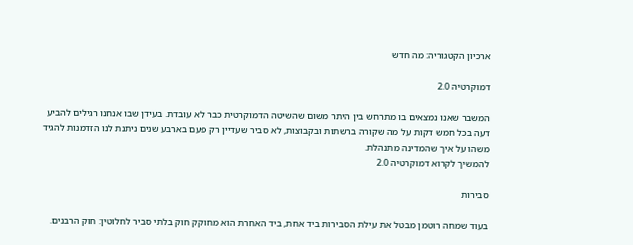ארכיון הקטגוריה: מה חדש

דמוקרטיה 2.0

המשבר שאנו נמצאים בו מתרחש בין היתר משום שהשיטה הדמוקרטית כבר לא עובדת. בעידן שבו אנחנו רגילים להביע דעה בכל חמש דקות על מה שקורה ברשתות ובקבוצות, לא סביר שעדיין רק פעם בארבע שנים ניתנת לנו הזדמנות להגיד משהו על איך שהמדינה מתנהלת.
להמשיך לקרוא דמוקרטיה 2.0

סבירות

בעוד שמחה רוטמן מבטל את עילת הסבירות ביד אחת, ביד האחרת הוא מחוקק חוק בלתי סביר לחלוטין: חוק הרבנים.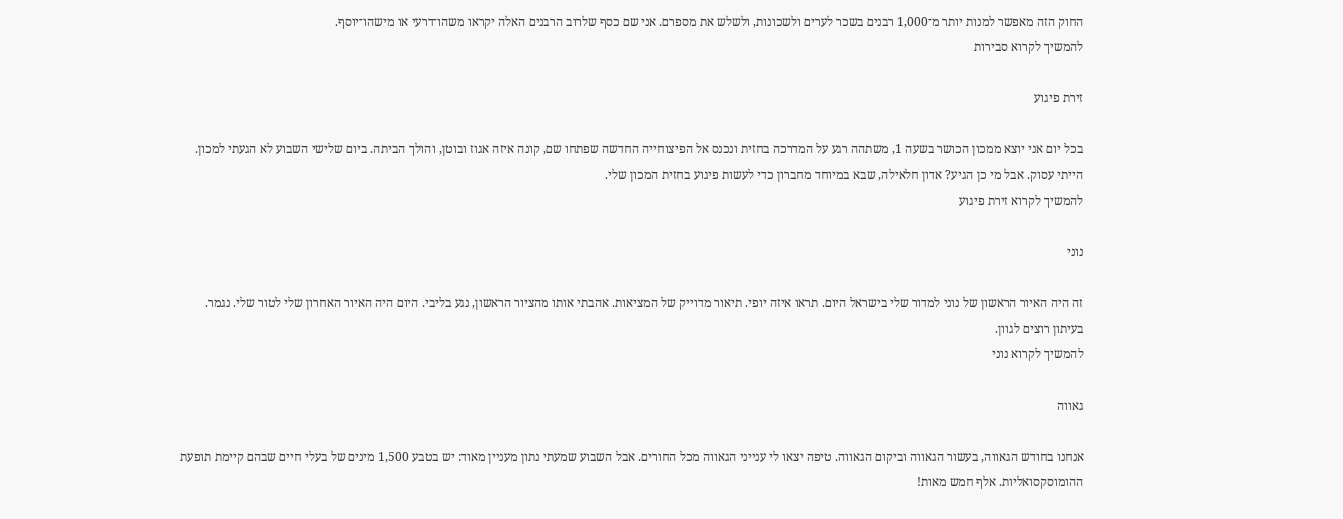החוק הזה מאפשר למנות יותר מ־1,000 רבנים בשכר לערים ולשכונות, ולשלש את מספרם. אני שם כסף שלרוב הרבנים האלה יקראו משהו־דרעי או מישהו־יוסף.
להמשיך לקרוא סבירות

זירת פיגוע

בכל יום אני יוצא ממכון הכושר בשעה 1, משתהה רגע על המדרכה בחזית ונכנס אל הפיצוחייה החדשה שפתחו שם, קונה איזה אגוז ובוטן, והולך הביתה. ביום שלישי השבוע לא הגעתי למכון. הייתי עסוק. אבל מי כן הגיע? אדון חלאילה, שבא במיוחד מחברון כדי לעשות פיגוע בחזית המכון שלי.
להמשיך לקרוא זירת פיגוע

נוני

זה היה האיור הראשון של נוני למדור שלי בישראל היום. תראו איזה יופי. תיאור מדוייק של המציאות. אהבתי אותו מהציור הראשון, נגע בליבי. היום היה האיור האחרון שלי לטור שלי. נגמר. בעיתון רוצים לגוון.
להמשיך לקרוא נוני

גאווה

אנחנו בחודש הגאווה, בעשור הגאווה וביקום הגאווה. טיפה יצאו לי ענייני הגאווה מכל החורים. אבל השבוע שמעתי נתון מעניין מאוד: יש בטבע 1,500 מינים של בעלי חיים שבהם קיימת תופעת ההומוסקסואליות. אלף חמש מאות!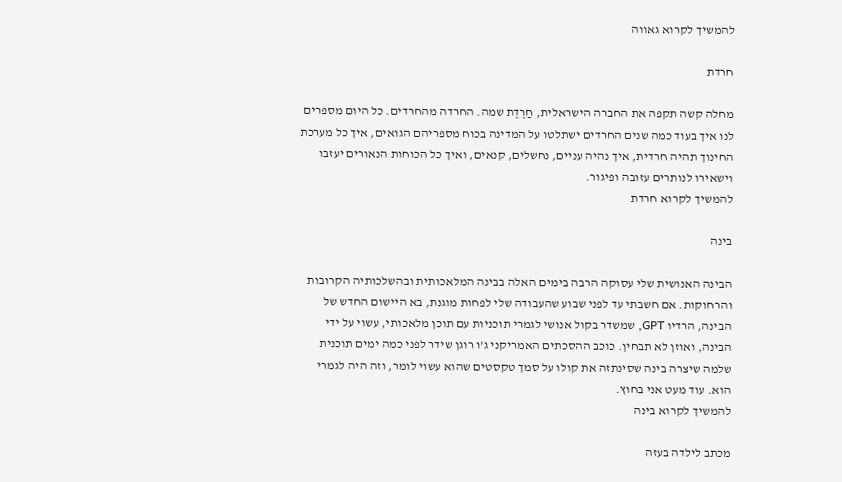להמשיך לקרוא גאווה

חרדת

מחלה קשה תקפה את החברה הישראלית, חַרֶדֶת שמה. החרדה מהחרדים. כל היום מספרים לנו איך בעוד כמה שנים החרדים ישתלטו על המדינה בכוח מספריהם הגואים, איך כל מערכת החינוך תהיה חרדית, איך נהיה עניים, נחשלים, קנאים, ואיך כל הכוחות הנאורים יעזבו וישאירו לנותרים עזובה ופיגור.
להמשיך לקרוא חרדת

בינה

הבינה האנושית שלי עסוקה הרבה בימים האלה בבינה המלאכותית ובהשלכותיה הקרובות והרחוקות. אם חשבתי עד לפני שבוע שהעבודה שלי לפחות מוגנת, בא היישום החדש של הבינה, הרדיו GPT, שמשדר בקול אנושי לגמרי תוכניות עם תוכן מלאכותי, עשוי על ידי הבינה, ואוזן לא תבחין. כוכב ההסכתים האמריקני ג'ו רוגן שידר לפני כמה ימים תוכנית שלמה שיצרה בינה שסינתזה את קולו על סמך טקסטים שהוא עשוי לומר, וזה היה לגמרי הוא. עוד מעט אני בחוץ.
להמשיך לקרוא בינה

מכתב לילדה בעזה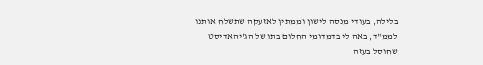בלילה, בעודי מנסה לישון וממתין לאזעקה שתשלח אותנו לממ"ד, באה לי בדמדומי החלום בתו של הג'יהאדיסט שחוסל בעזה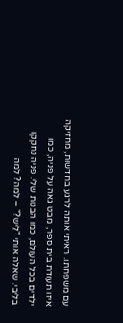עם משפחתו. ראיתי אותה לרגע בחדשות, מחזיקה איזו תעודת בית ספר, מבט גאה על פניה, כמו ילדים בכל העולם, כמו הבנות שלי. פניה נחקקו בליבי. שאלה אותי "לֵיש?" – למה? למה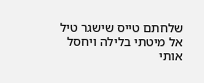שלחתם טייס שישגר טיל אל מיטתי בלילה ויחסל אותי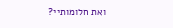ואת חלומותיי?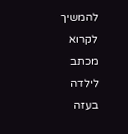להמשיך לקרוא מכתב לילדה בעזה